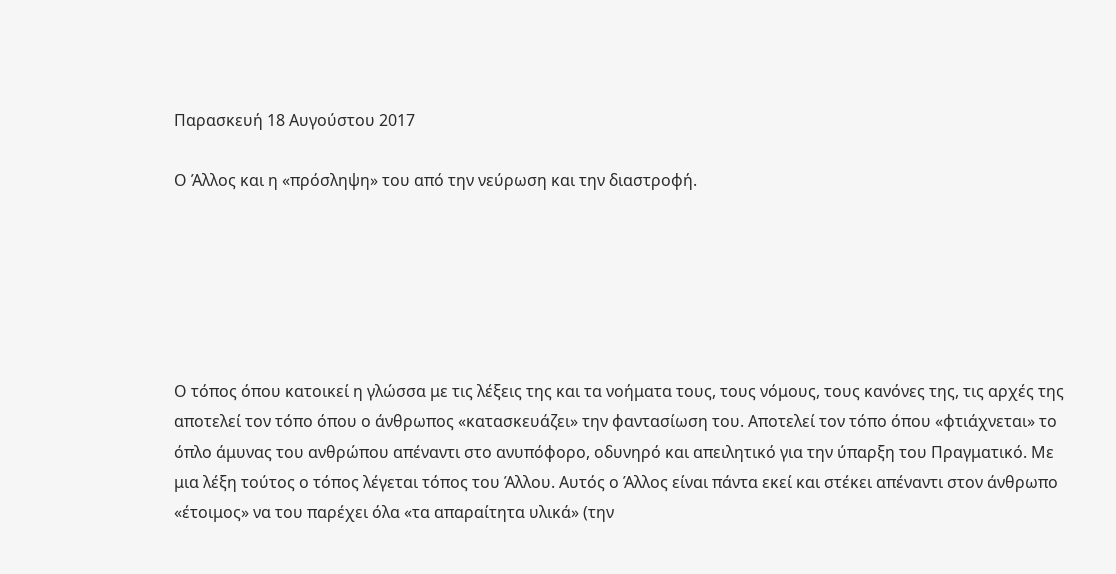Παρασκευή 18 Αυγούστου 2017

Ο Άλλος και η «πρόσληψη» του από την νεύρωση και την διαστροφή.






Ο τόπος όπου κατοικεί η γλώσσα με τις λέξεις της και τα νοήματα τους, τους νόμους, τους κανόνες της, τις αρχές της αποτελεί τον τόπο όπου ο άνθρωπος «κατασκευάζει» την φαντασίωση του. Αποτελεί τον τόπο όπου «φτιάχνεται» το όπλο άμυνας του ανθρώπου απέναντι στο ανυπόφορο, οδυνηρό και απειλητικό για την ύπαρξη του Πραγματικό. Με μια λέξη τούτος ο τόπος λέγεται τόπος του Άλλου. Αυτός ο Άλλος είναι πάντα εκεί και στέκει απέναντι στον άνθρωπο «έτοιμος» να του παρέχει όλα «τα απαραίτητα υλικά» (την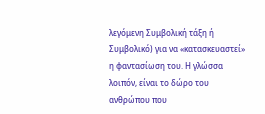λεγόμενη Συμβολική τάξη ή Συμβολικό) για να «κατασκευαστεί» η φαντασίωση του. Η γλώσσα λοιπόν, είναι το δώρο του ανθρώπου που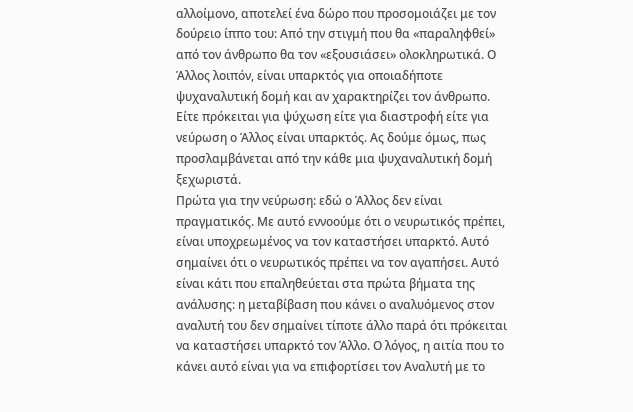αλλοίμονο, αποτελεί ένα δώρο που προσομοιάζει με τον δούρειο ίππο του: Από την στιγμή που θα «παραληφθεί» από τον άνθρωπο θα τον «εξουσιάσει» ολοκληρωτικά. Ο Άλλος λοιπόν, είναι υπαρκτός για οποιαδήποτε ψυχαναλυτική δομή και αν χαρακτηρίζει τον άνθρωπο. Είτε πρόκειται για ψύχωση είτε για διαστροφή είτε για νεύρωση ο Άλλος είναι υπαρκτός. Ας δούμε όμως, πως προσλαμβάνεται από την κάθε μια ψυχαναλυτική δομή ξεχωριστά.
Πρώτα για την νεύρωση: εδώ ο Άλλος δεν είναι πραγματικός. Με αυτό εννοούμε ότι ο νευρωτικός πρέπει, είναι υποχρεωμένος να τον καταστήσει υπαρκτό. Αυτό σημαίνει ότι ο νευρωτικός πρέπει να τον αγαπήσει. Αυτό είναι κάτι που επαληθεύεται στα πρώτα βήματα της ανάλυσης: η μεταβίβαση που κάνει ο αναλυόμενος στον αναλυτή του δεν σημαίνει τίποτε άλλο παρά ότι πρόκειται να καταστήσει υπαρκτό τον Άλλο. Ο λόγος, η αιτία που το κάνει αυτό είναι για να επιφορτίσει τον Αναλυτή με το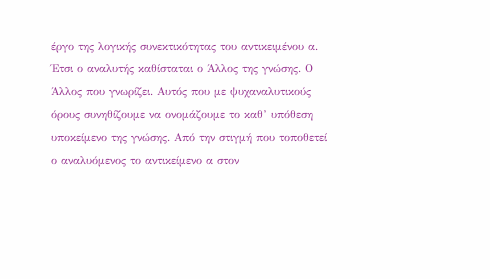έργο της λογικής συνεκτικότητας του αντικειμένου α. Έτσι ο αναλυτής καθίσταται ο Άλλος της γνώσης. Ο Άλλος που γνωρίζει. Αυτός που με ψυχαναλυτικούς όρους συνηθίζουμε να ονομάζουμε το καθ’ υπόθεση υποκείμενο της γνώσης. Από την στιγμή που τοποθετεί ο αναλυόμενος το αντικείμενο α στον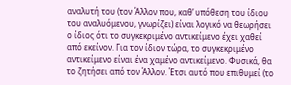αναλυτή του (τον Άλλον που, καθ’ υπόθεση του ίδιου του αναλυόμενου, γνωρίζει) είναι λογικό να θεωρήσει ο ίδιος ότι το συγκεκριμένο αντικείμενο έχει χαθεί από εκείνον. Για τον ίδιον τώρα, το συγκεκριμένο αντικείμενο είναι ένα χαμένο αντικείμενο. Φυσικά, θα το ζητήσει από τον Άλλον. Έτσι αυτό που επιθυμεί (το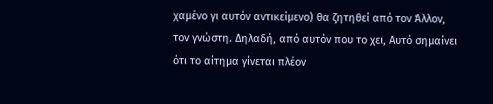χαμένο γι αυτόν αντικείμενο) θα ζητηθεί από τον Άλλον, τον γνώστη. Δηλαδή, από αυτόν που το χει, Αυτό σημαίνει ότι το αίτημα γίνεται πλέον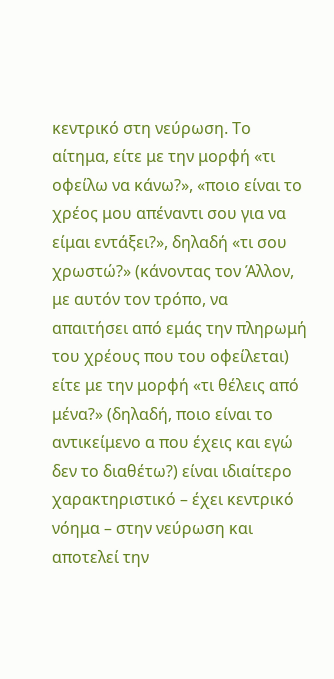κεντρικό στη νεύρωση. Το αίτημα, είτε με την μορφή «τι οφείλω να κάνω?», «ποιο είναι το χρέος μου απέναντι σου για να είμαι εντάξει?», δηλαδή «τι σου χρωστώ?» (κάνοντας τον Άλλον, με αυτόν τον τρόπο, να απαιτήσει από εμάς την πληρωμή του χρέους που του οφείλεται) είτε με την μορφή «τι θέλεις από μένα?» (δηλαδή, ποιο είναι το αντικείμενο α που έχεις και εγώ δεν το διαθέτω?) είναι ιδιαίτερο χαρακτηριστικό – έχει κεντρικό νόημα – στην νεύρωση και αποτελεί την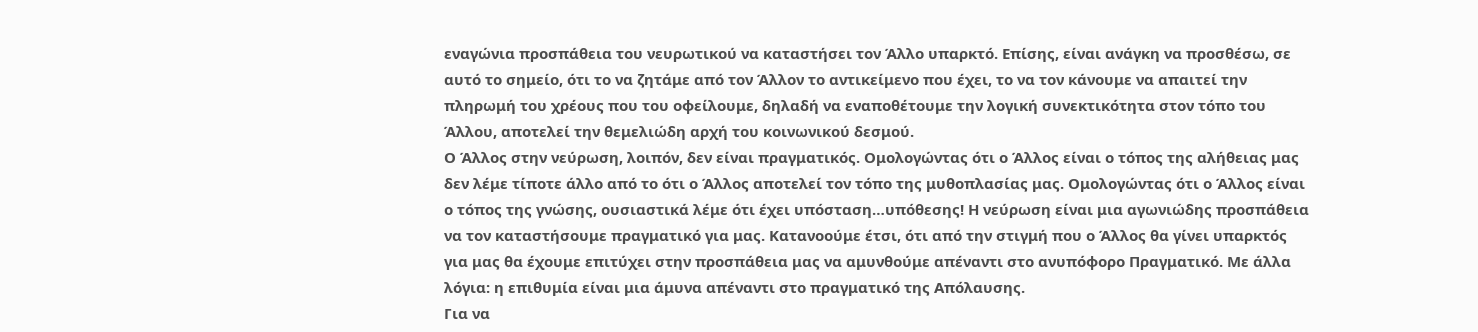εναγώνια προσπάθεια του νευρωτικού να καταστήσει τον Άλλο υπαρκτό. Επίσης, είναι ανάγκη να προσθέσω, σε αυτό το σημείο, ότι το να ζητάμε από τον Άλλον το αντικείμενο που έχει, το να τον κάνουμε να απαιτεί την πληρωμή του χρέους που του οφείλουμε, δηλαδή να εναποθέτουμε την λογική συνεκτικότητα στον τόπο του Άλλου, αποτελεί την θεμελιώδη αρχή του κοινωνικού δεσμού.
Ο Άλλος στην νεύρωση, λοιπόν, δεν είναι πραγματικός. Ομολογώντας ότι ο Άλλος είναι ο τόπος της αλήθειας μας δεν λέμε τίποτε άλλο από το ότι ο Άλλος αποτελεί τον τόπο της μυθοπλασίας μας. Ομολογώντας ότι ο Άλλος είναι ο τόπος της γνώσης, ουσιαστικά λέμε ότι έχει υπόσταση…υπόθεσης! Η νεύρωση είναι μια αγωνιώδης προσπάθεια να τον καταστήσουμε πραγματικό για μας. Κατανοούμε έτσι, ότι από την στιγμή που ο Άλλος θα γίνει υπαρκτός για μας θα έχουμε επιτύχει στην προσπάθεια μας να αμυνθούμε απέναντι στο ανυπόφορο Πραγματικό. Με άλλα λόγια: η επιθυμία είναι μια άμυνα απέναντι στο πραγματικό της Απόλαυσης.
Για να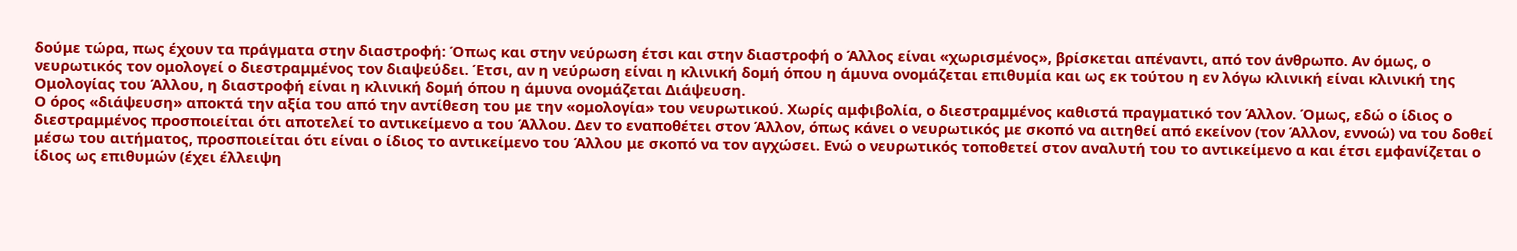δούμε τώρα, πως έχουν τα πράγματα στην διαστροφή: Όπως και στην νεύρωση έτσι και στην διαστροφή ο Άλλος είναι «χωρισμένος», βρίσκεται απέναντι, από τον άνθρωπο. Αν όμως, ο νευρωτικός τον ομολογεί ο διεστραμμένος τον διαψεύδει. Έτσι, αν η νεύρωση είναι η κλινική δομή όπου η άμυνα ονομάζεται επιθυμία και ως εκ τούτου η εν λόγω κλινική είναι κλινική της Ομολογίας του Άλλου, η διαστροφή είναι η κλινική δομή όπου η άμυνα ονομάζεται Διάψευση.
Ο όρος «διάψευση» αποκτά την αξία του από την αντίθεση του με την «ομολογία» του νευρωτικού. Χωρίς αμφιβολία, ο διεστραμμένος καθιστά πραγματικό τον Άλλον. Όμως, εδώ ο ίδιος ο διεστραμμένος προσποιείται ότι αποτελεί το αντικείμενο α του Άλλου. Δεν το εναποθέτει στον Άλλον, όπως κάνει ο νευρωτικός με σκοπό να αιτηθεί από εκείνον (τον Άλλον, εννοώ) να του δοθεί μέσω του αιτήματος, προσποιείται ότι είναι ο ίδιος το αντικείμενο του Άλλου με σκοπό να τον αγχώσει. Ενώ ο νευρωτικός τοποθετεί στον αναλυτή του το αντικείμενο α και έτσι εμφανίζεται ο ίδιος ως επιθυμών (έχει έλλειψη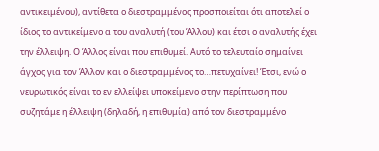αντικειμένου), αντίθετα ο διεστραμμένος προσποιείται ότι αποτελεί ο ίδιος το αντικείμενο α του αναλυτή (του Άλλου) και έτσι ο αναλυτής έχει την έλλειψη. Ο Άλλος είναι που επιθυμεί. Αυτό το τελευταίο σημαίνει άγχος για τον Άλλον και ο διεστραμμένος το…πετυχαίνει! Έτσι, ενώ ο νευρωτικός είναι το εν ελλείψει υποκείμενο στην περίπτωση που συζητάμε η έλλειψη (δηλαδή, η επιθυμία) από τον διεστραμμένο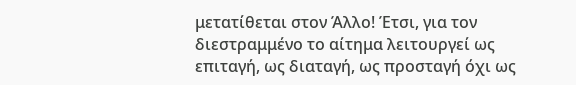μετατίθεται στον Άλλο! Έτσι, για τον διεστραμμένο το αίτημα λειτουργεί ως επιταγή, ως διαταγή, ως προσταγή όχι ως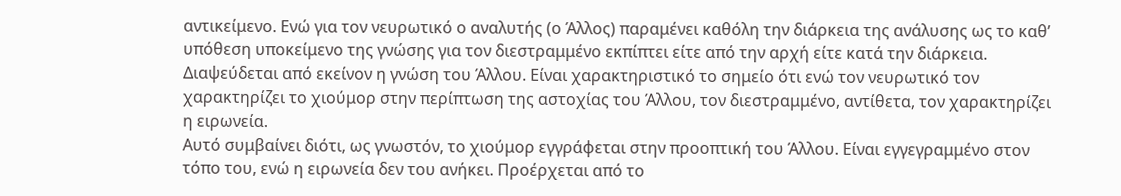αντικείμενο. Ενώ για τον νευρωτικό ο αναλυτής (ο Άλλος) παραμένει καθόλη την διάρκεια της ανάλυσης ως το καθ’ υπόθεση υποκείμενο της γνώσης για τον διεστραμμένο εκπίπτει είτε από την αρχή είτε κατά την διάρκεια. Διαψεύδεται από εκείνον η γνώση του Άλλου. Είναι χαρακτηριστικό το σημείο ότι ενώ τον νευρωτικό τον χαρακτηρίζει το χιούμορ στην περίπτωση της αστοχίας του Άλλου, τον διεστραμμένο, αντίθετα, τον χαρακτηρίζει η ειρωνεία.
Αυτό συμβαίνει διότι, ως γνωστόν, το χιούμορ εγγράφεται στην προοπτική του Άλλου. Είναι εγγεγραμμένο στον τόπο του, ενώ η ειρωνεία δεν του ανήκει. Προέρχεται από το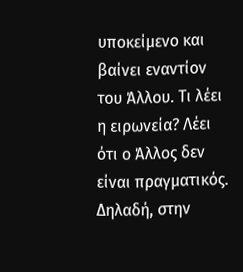υποκείμενο και βαίνει εναντίον του Άλλου. Τι λέει η ειρωνεία? Λέει ότι ο Άλλος δεν είναι πραγματικός. Δηλαδή, στην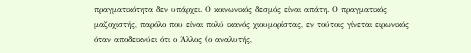πραγματικότητα δεν υπάρχει. Ο κοινωνικός δεσμός είναι απάτη. Ο πραγματικός μαζοχιστής, παρόλο που είναι πολύ ικανός χιουμορίστας, εν τούτοις γίνεται ειρωνικός όταν αποδεικνύει ότι ο Άλλος (ο αναλυτής,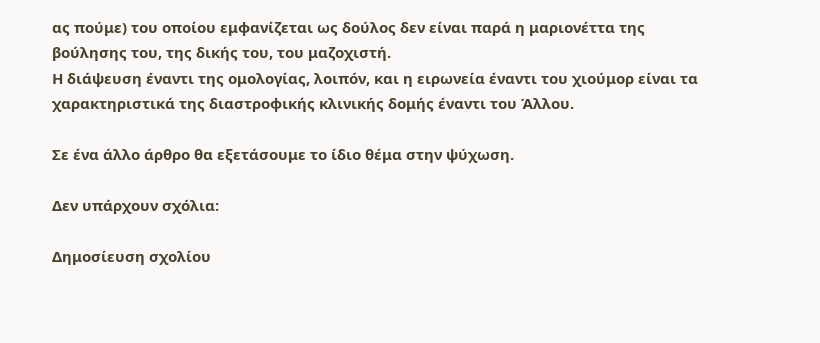ας πούμε) του οποίου εμφανίζεται ως δούλος δεν είναι παρά η μαριονέττα της βούλησης του, της δικής του, του μαζοχιστή.
Η διάψευση έναντι της ομολογίας, λοιπόν, και η ειρωνεία έναντι του χιούμορ είναι τα χαρακτηριστικά της διαστροφικής κλινικής δομής έναντι του Άλλου.

Σε ένα άλλο άρθρο θα εξετάσουμε το ίδιο θέμα στην ψύχωση.

Δεν υπάρχουν σχόλια:

Δημοσίευση σχολίου